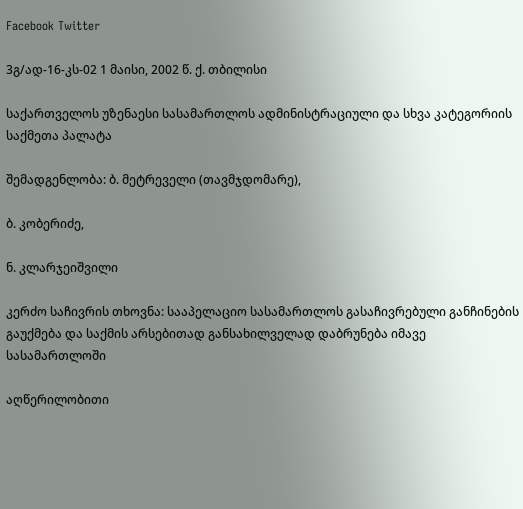Facebook Twitter

3გ/ად-16-კს-02 1 მაისი, 2002 წ. ქ. თბილისი

საქართველოს უზენაესი სასამართლოს ადმინისტრაციული და სხვა კატეგორიის საქმეთა პალატა

შემადგენლობა: ბ. მეტრეველი (თავმჯდომარე),

ბ. კობერიძე,

ნ. კლარჯეიშვილი

კერძო საჩივრის თხოვნა: სააპელაციო სასამართლოს გასაჩივრებული განჩინების გაუქმება და საქმის არსებითად განსახილველად დაბრუნება იმავე სასამართლოში

აღწერილობითი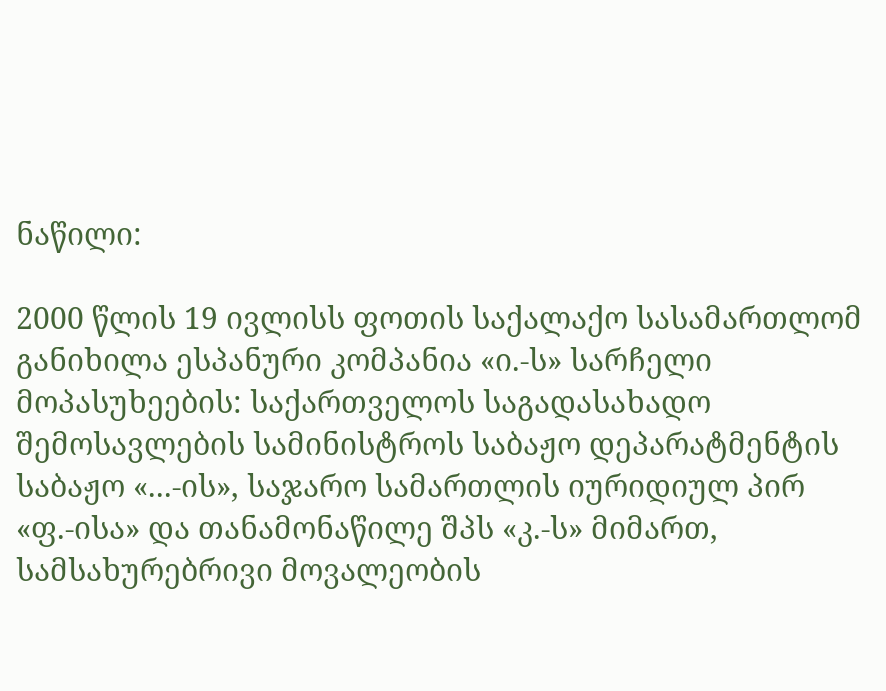ნაწილი:

2000 წლის 19 ივლისს ფოთის საქალაქო სასამართლომ განიხილა ესპანური კომპანია «ი.-ს» სარჩელი მოპასუხეების: საქართველოს საგადასახადო შემოსავლების სამინისტროს საბაჟო დეპარატმენტის საბაჟო «...-ის», საჯარო სამართლის იურიდიულ პირ «ფ.-ისა» და თანამონაწილე შპს «კ.-ს» მიმართ, სამსახურებრივი მოვალეობის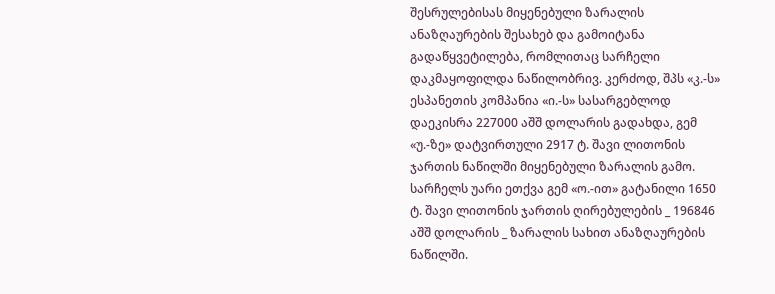შესრულებისას მიყენებული ზარალის ანაზღაურების შესახებ და გამოიტანა გადაწყვეტილება, რომლითაც სარჩელი დაკმაყოფილდა ნაწილობრივ. კერძოდ, შპს «კ.-ს» ესპანეთის კომპანია «ი.-ს» სასარგებლოდ დაეკისრა 227000 აშშ დოლარის გადახდა, გემ «უ.-ზე» დატვირთული 2917 ტ. შავი ლითონის ჯართის ნაწილში მიყენებული ზარალის გამო. სარჩელს უარი ეთქვა გემ «ო.-ით» გატანილი 1650 ტ. შავი ლითონის ჯართის ღირებულების _ 196846 აშშ დოლარის _ ზარალის სახით ანაზღაურების ნაწილში.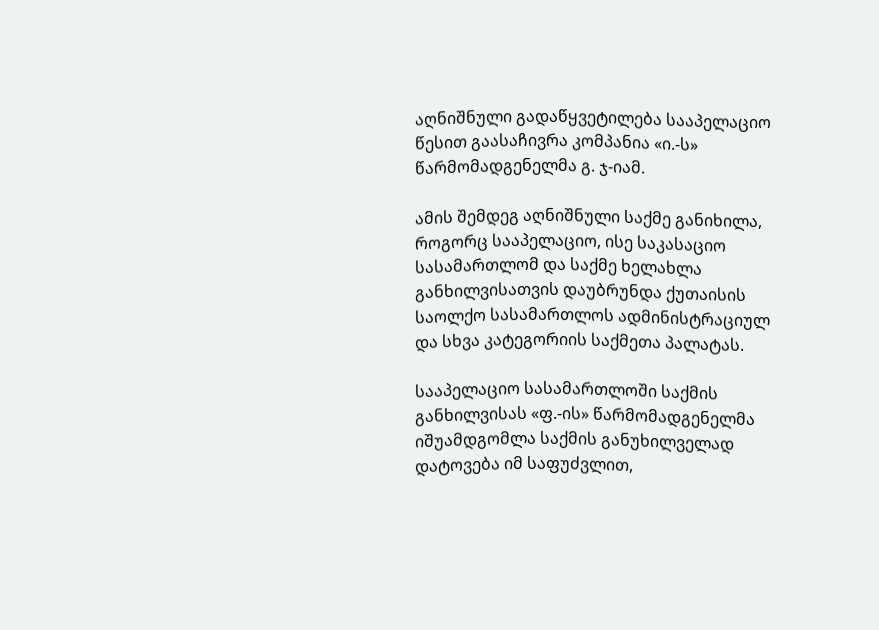აღნიშნული გადაწყვეტილება სააპელაციო წესით გაასაჩივრა კომპანია «ი.-ს» წარმომადგენელმა გ. ჯ-იამ.

ამის შემდეგ აღნიშნული საქმე განიხილა, როგორც სააპელაციო, ისე საკასაციო სასამართლომ და საქმე ხელახლა განხილვისათვის დაუბრუნდა ქუთაისის საოლქო სასამართლოს ადმინისტრაციულ და სხვა კატეგორიის საქმეთა პალატას.

სააპელაციო სასამართლოში საქმის განხილვისას «ფ.-ის» წარმომადგენელმა იშუამდგომლა საქმის განუხილველად დატოვება იმ საფუძვლით,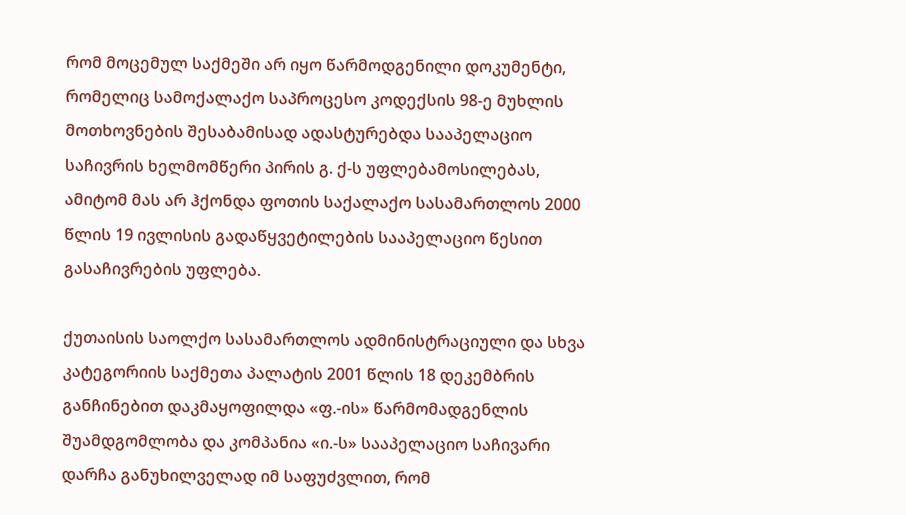რომ მოცემულ საქმეში არ იყო წარმოდგენილი დოკუმენტი, რომელიც სამოქალაქო საპროცესო კოდექსის 98-ე მუხლის მოთხოვნების შესაბამისად ადასტურებდა სააპელაციო საჩივრის ხელმომწერი პირის გ. ქ-ს უფლებამოსილებას, ამიტომ მას არ ჰქონდა ფოთის საქალაქო სასამართლოს 2000 წლის 19 ივლისის გადაწყვეტილების სააპელაციო წესით გასაჩივრების უფლება.

ქუთაისის საოლქო სასამართლოს ადმინისტრაციული და სხვა კატეგორიის საქმეთა პალატის 2001 წლის 18 დეკემბრის განჩინებით დაკმაყოფილდა «ფ.-ის» წარმომადგენლის შუამდგომლობა და კომპანია «ი.-ს» სააპელაციო საჩივარი დარჩა განუხილველად იმ საფუძვლით, რომ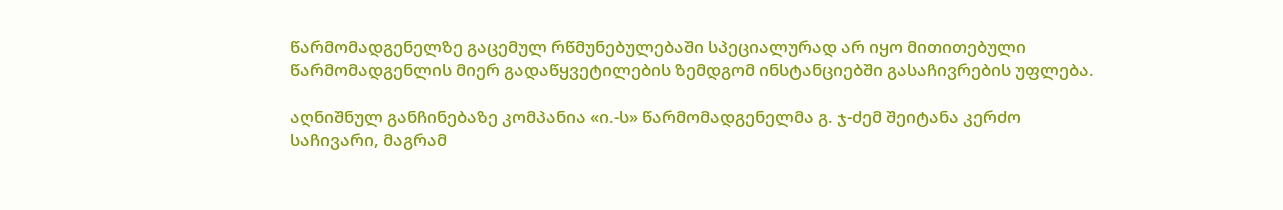წარმომადგენელზე გაცემულ რწმუნებულებაში სპეციალურად არ იყო მითითებული წარმომადგენლის მიერ გადაწყვეტილების ზემდგომ ინსტანციებში გასაჩივრების უფლება.

აღნიშნულ განჩინებაზე კომპანია «ი.-ს» წარმომადგენელმა გ. ჯ-ძემ შეიტანა კერძო საჩივარი, მაგრამ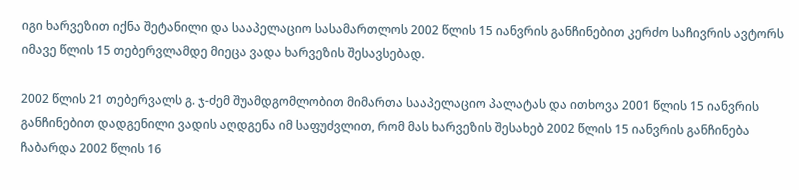იგი ხარვეზით იქნა შეტანილი და სააპელაციო სასამართლოს 2002 წლის 15 იანვრის განჩინებით კერძო საჩივრის ავტორს იმავე წლის 15 თებერვლამდე მიეცა ვადა ხარვეზის შესავსებად.

2002 წლის 21 თებერვალს გ. ჯ-ძემ შუამდგომლობით მიმართა სააპელაციო პალატას და ითხოვა 2001 წლის 15 იანვრის განჩინებით დადგენილი ვადის აღდგენა იმ საფუძვლით, რომ მას ხარვეზის შესახებ 2002 წლის 15 იანვრის განჩინება ჩაბარდა 2002 წლის 16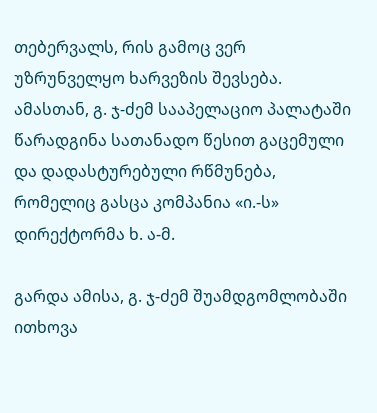თებერვალს, რის გამოც ვერ უზრუნველყო ხარვეზის შევსება. ამასთან, გ. ჯ-ძემ სააპელაციო პალატაში წარადგინა სათანადო წესით გაცემული და დადასტურებული რწმუნება, რომელიც გასცა კომპანია «ი.-ს» დირექტორმა ხ. ა-მ.

გარდა ამისა, გ. ჯ-ძემ შუამდგომლობაში ითხოვა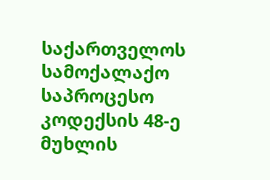საქართველოს სამოქალაქო საპროცესო კოდექსის 48-ე მუხლის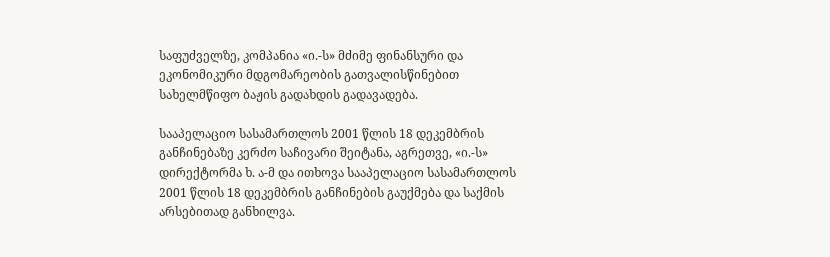საფუძველზე, კომპანია «ი.-ს» მძიმე ფინანსური და ეკონომიკური მდგომარეობის გათვალისწინებით სახელმწიფო ბაჟის გადახდის გადავადება.

სააპელაციო სასამართლოს 2001 წლის 18 დეკემბრის განჩინებაზე კერძო საჩივარი შეიტანა, აგრეთვე, «ი.-ს» დირექტორმა ხ. ა-მ და ითხოვა სააპელაციო სასამართლოს 2001 წლის 18 დეკემბრის განჩინების გაუქმება და საქმის არსებითად განხილვა.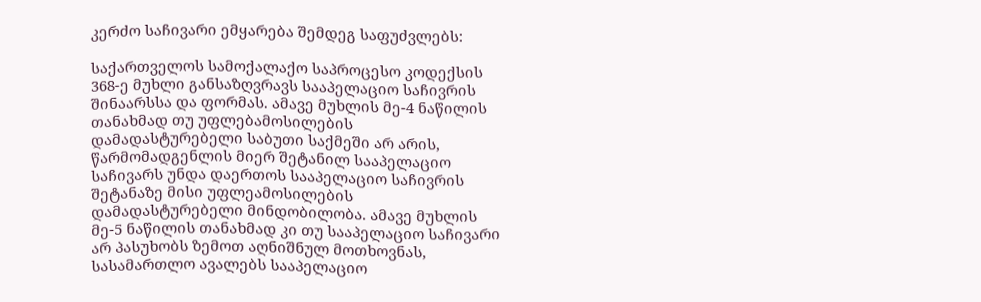კერძო საჩივარი ემყარება შემდეგ საფუძვლებს:

საქართველოს სამოქალაქო საპროცესო კოდექსის 368-ე მუხლი განსაზღვრავს სააპელაციო საჩივრის შინაარსსა და ფორმას. ამავე მუხლის მე-4 ნაწილის თანახმად თუ უფლებამოსილების დამადასტურებელი საბუთი საქმეში არ არის, წარმომადგენლის მიერ შეტანილ სააპელაციო საჩივარს უნდა დაერთოს სააპელაციო საჩივრის შეტანაზე მისი უფლეამოსილების დამადასტურებელი მინდობილობა. ამავე მუხლის მე-5 ნაწილის თანახმად კი თუ სააპელაციო საჩივარი არ პასუხობს ზემოთ აღნიშნულ მოთხოვნას, სასამართლო ავალებს სააპელაციო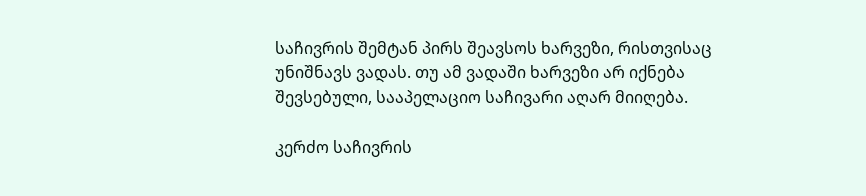საჩივრის შემტან პირს შეავსოს ხარვეზი, რისთვისაც უნიშნავს ვადას. თუ ამ ვადაში ხარვეზი არ იქნება შევსებული, სააპელაციო საჩივარი აღარ მიიღება.

კერძო საჩივრის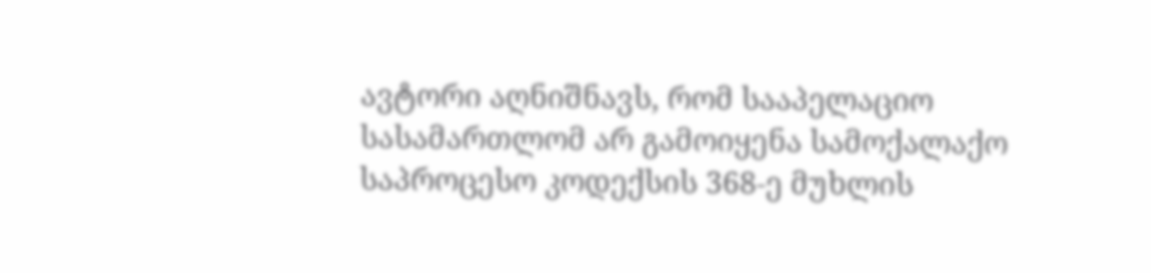ავტორი აღნიშნავს, რომ სააპელაციო სასამართლომ არ გამოიყენა სამოქალაქო საპროცესო კოდექსის 368-ე მუხლის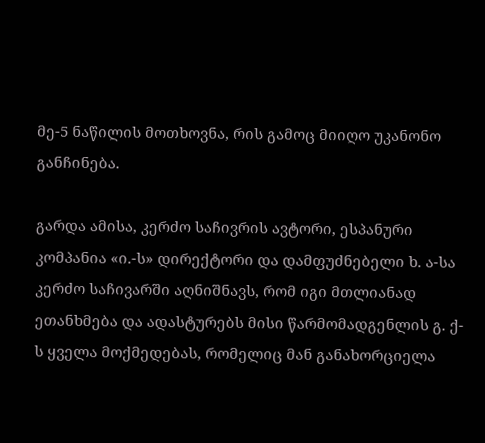მე-5 ნაწილის მოთხოვნა, რის გამოც მიიღო უკანონო განჩინება.

გარდა ამისა, კერძო საჩივრის ავტორი, ესპანური კომპანია «ი.-ს» დირექტორი და დამფუძნებელი ხ. ა-სა კერძო საჩივარში აღნიშნავს, რომ იგი მთლიანად ეთანხმება და ადასტურებს მისი წარმომადგენლის გ. ქ-ს ყველა მოქმედებას, რომელიც მან განახორციელა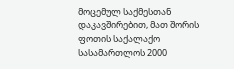მოცემულ საქმესთან დაკავშირებით, მათ შორის ფოთის საქალაქო სასამართლოს 2000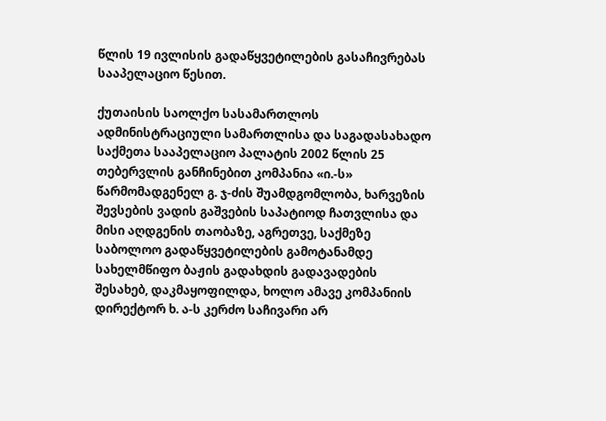წლის 19 ივლისის გადაწყვეტილების გასაჩივრებას სააპელაციო წესით.

ქუთაისის საოლქო სასამართლოს ადმინისტრაციული სამართლისა და საგადასახადო საქმეთა სააპელაციო პალატის 2002 წლის 25 თებერვლის განჩინებით კომპანია «ი.-ს» წარმომადგენელ გ. ჯ-ძის შუამდგომლობა, ხარვეზის შევსების ვადის გაშვების საპატიოდ ჩათვლისა და მისი აღდგენის თაობაზე, აგრეთვე, საქმეზე საბოლოო გადაწყვეტილების გამოტანამდე სახელმწიფო ბაჟის გადახდის გადავადების შესახებ, დაკმაყოფილდა, ხოლო ამავე კომპანიის დირექტორ ხ. ა-ს კერძო საჩივარი არ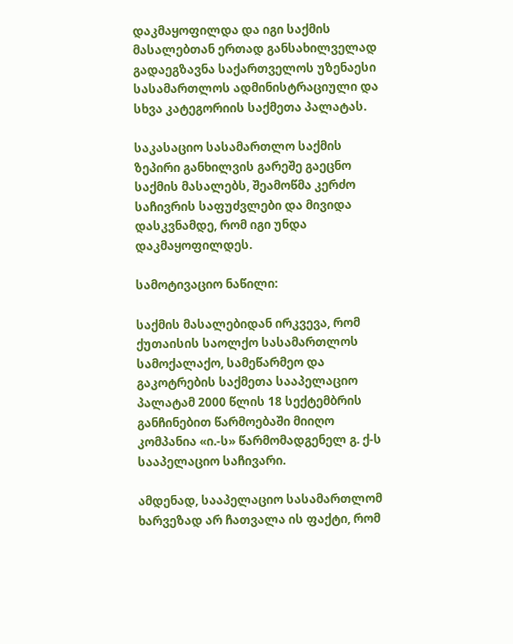დაკმაყოფილდა და იგი საქმის მასალებთან ერთად განსახილველად გადაეგზავნა საქართველოს უზენაესი სასამართლოს ადმინისტრაციული და სხვა კატეგორიის საქმეთა პალატას.

საკასაციო სასამართლო საქმის ზეპირი განხილვის გარეშე გაეცნო საქმის მასალებს, შეამოწმა კერძო საჩივრის საფუძვლები და მივიდა დასკვნამდე, რომ იგი უნდა დაკმაყოფილდეს.

სამოტივაციო ნაწილი:

საქმის მასალებიდან ირკვევა, რომ ქუთაისის საოლქო სასამართლოს სამოქალაქო, სამეწარმეო და გაკოტრების საქმეთა სააპელაციო პალატამ 2000 წლის 18 სექტემბრის განჩინებით წარმოებაში მიიღო კომპანია «ი.-ს» წარმომადგენელ გ. ქ-ს სააპელაციო საჩივარი.

ამდენად, სააპელაციო სასამართლომ ხარვეზად არ ჩათვალა ის ფაქტი, რომ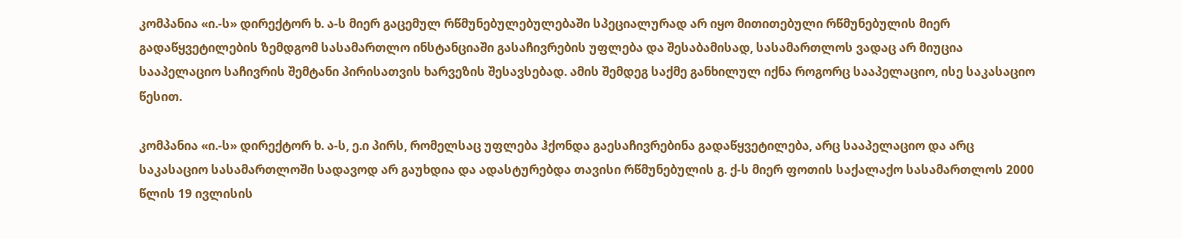კომპანია «ი.-ს» დირექტორ ხ. ა-ს მიერ გაცემულ რწმუნებულებულებაში სპეციალურად არ იყო მითითებული რწმუნებულის მიერ გადაწყვეტილების ზემდგომ სასამართლო ინსტანციაში გასაჩივრების უფლება და შესაბამისად, სასამართლოს ვადაც არ მიუცია სააპელაციო საჩივრის შემტანი პირისათვის ხარვეზის შესავსებად. ამის შემდეგ საქმე განხილულ იქნა როგორც სააპელაციო, ისე საკასაციო წესით.

კომპანია «ი.-ს» დირექტორ ხ. ა-ს, ე.ი პირს, რომელსაც უფლება ჰქონდა გაესაჩივრებინა გადაწყვეტილება, არც სააპელაციო და არც საკასაციო სასამართლოში სადავოდ არ გაუხდია და ადასტურებდა თავისი რწმუნებულის გ. ქ-ს მიერ ფოთის საქალაქო სასამართლოს 2000 წლის 19 ივლისის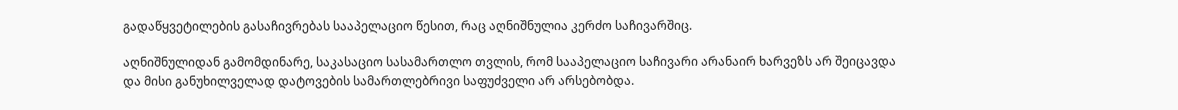გადაწყვეტილების გასაჩივრებას სააპელაციო წესით, რაც აღნიშნულია კერძო საჩივარშიც.

აღნიშნულიდან გამომდინარე, საკასაციო სასამართლო თვლის, რომ სააპელაციო საჩივარი არანაირ ხარვეზს არ შეიცავდა და მისი განუხილველად დატოვების სამართლებრივი საფუძველი არ არსებობდა.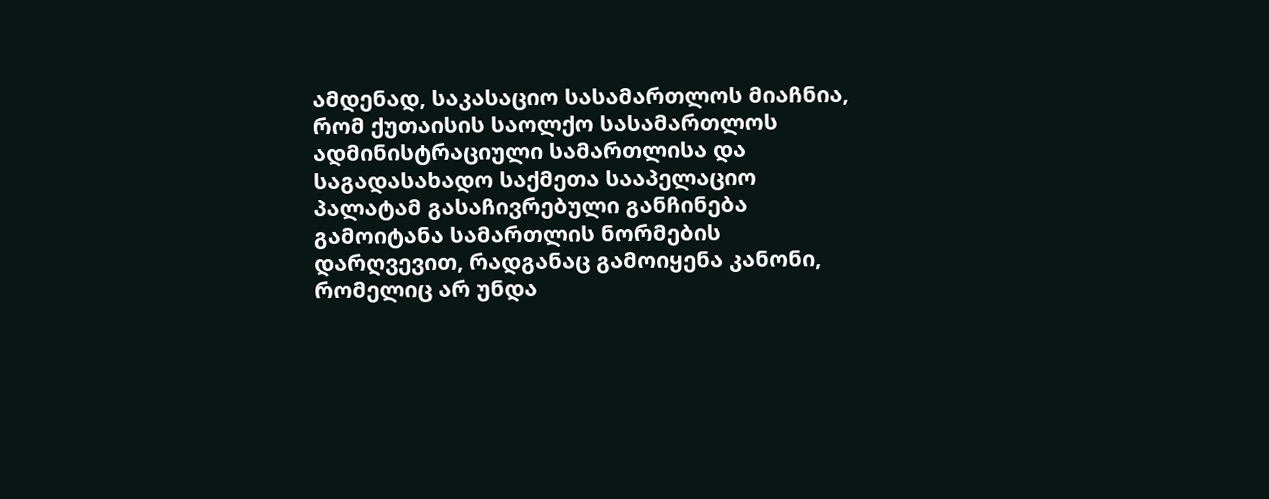ამდენად, საკასაციო სასამართლოს მიაჩნია, რომ ქუთაისის საოლქო სასამართლოს ადმინისტრაციული სამართლისა და საგადასახადო საქმეთა სააპელაციო პალატამ გასაჩივრებული განჩინება გამოიტანა სამართლის ნორმების დარღვევით, რადგანაც გამოიყენა კანონი, რომელიც არ უნდა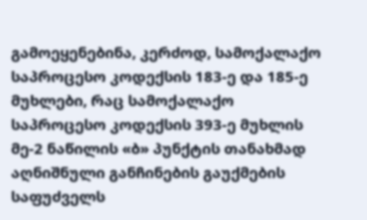გამოეყენებინა, კერძოდ, სამოქალაქო საპროცესო კოდექსის 183-ე და 185-ე მუხლები, რაც სამოქალაქო საპროცესო კოდექსის 393-ე მუხლის მე-2 ნაწილის «ბ» პუნქტის თანახმად აღნიშნული განჩინების გაუქმების საფუძველს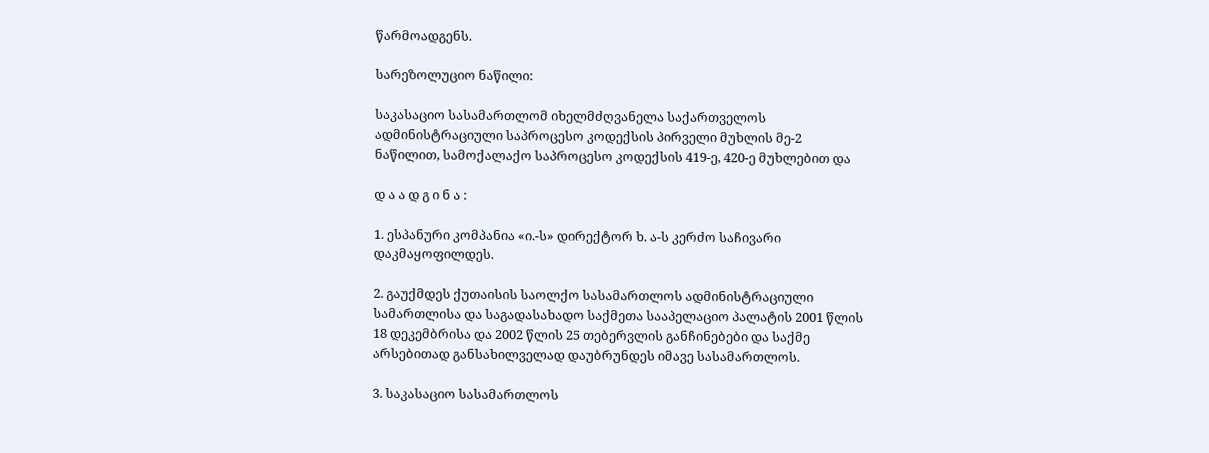წარმოადგენს.

სარეზოლუციო ნაწილი:

საკასაციო სასამართლომ იხელმძღვანელა საქართველოს ადმინისტრაციული საპროცესო კოდექსის პირველი მუხლის მე-2 ნაწილით, სამოქალაქო საპროცესო კოდექსის 419-ე, 420-ე მუხლებით და

დ ა ა დ გ ი ნ ა :

1. ესპანური კომპანია «ი.-ს» დირექტორ ხ. ა-ს კერძო საჩივარი დაკმაყოფილდეს.

2. გაუქმდეს ქუთაისის საოლქო სასამართლოს ადმინისტრაციული სამართლისა და საგადასახადო საქმეთა სააპელაციო პალატის 2001 წლის 18 დეკემბრისა და 2002 წლის 25 თებერვლის განჩინებები და საქმე არსებითად განსახილველად დაუბრუნდეს იმავე სასამართლოს.

3. საკასაციო სასამართლოს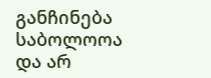განჩინება საბოლოოა და არ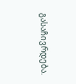გასაჩივრდება.